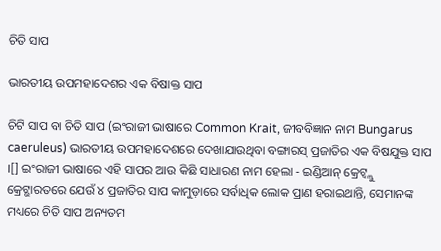ଚିତି ସାପ

ଭାରତୀୟ ଉପମହାଦେଶର ଏକ ବିଷାକ୍ତ ସାପ

ଚିଟି ସାପ ବା ଚିତି ସାପ (ଇଂରାଜୀ ଭାଷାରେ Common Krait, ଜୀବବିଜ୍ଞାନ ନାମ Bungarus caeruleus) ଭାରତୀୟ ଉପମହାଦେଶରେ ଦେଖାଯାଉଥିବା ବଙ୍ଗାରସ୍ ପ୍ରଜାତିର ଏକ ବିଷଯୁକ୍ତ ସାପ ।[] ଇଂରାଜୀ ଭାଷାରେ ଏହି ସାପର ଆଉ କିଛି ସାଧାରଣ ନାମ ହେଲା - ଇଣ୍ଡିଆନ୍ କ୍ରେଟ୍ବ୍ଲୁ କ୍ରେଟ୍ଭାରତରେ ଯେଉଁ ୪ ପ୍ରଜାତିର ସାପ କାମୁଡ଼ାରେ ସର୍ବାଧିକ ଲୋକ ପ୍ରାଣ ହରାଇଥାନ୍ତି, ସେମାନଙ୍କ ମଧ୍ୟରେ ଚିତି ସାପ ଅନ୍ୟତମ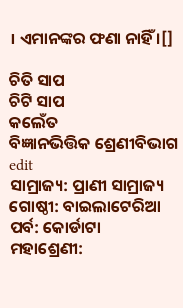। ଏମାନଙ୍କର ଫଣା ନାହିଁ ।[]

ଚିତି ସାପ
ଚିଟି ସାପ
କଲେଁତ
ବିଜ୍ଞାନଭିତ୍ତିକ ଶ୍ରେଣୀବିଭାଗ edit
ସାମ୍ରାଜ୍ୟ: ପ୍ରାଣୀ ସାମ୍ରାଜ୍ୟ
ଗୋଷ୍ଠୀ: ବାଇଲାଟେରିଆ
ପର୍ବ: କୋର୍ଡାଟା
ମହାଶ୍ରେଣୀ: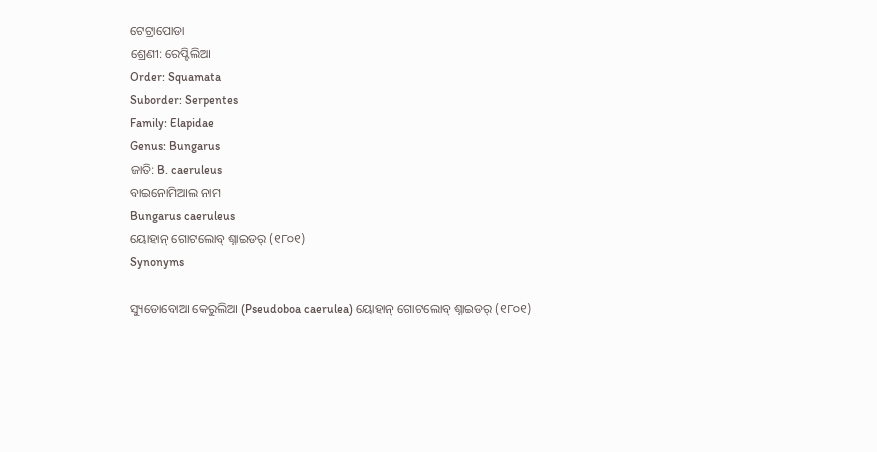ଟେଟ୍ରାପୋଡା
ଶ୍ରେଣୀ: ରେପ୍ଟିଲିଆ
Order: Squamata
Suborder: Serpentes
Family: Elapidae
Genus: Bungarus
ଜାତି: B. caeruleus
ବାଇନୋମିଆଲ ନାମ
Bungarus caeruleus
ୟୋହାନ୍ ଗୋଟଲୋବ୍ ଶ୍ନାଇଡର୍ (୧୮୦୧)
Synonyms

ସ୍ୟୁଡୋବୋଆ କେରୁଲିଆ (Pseudoboa caerulea) ୟୋହାନ୍ ଗୋଟଲୋବ୍ ଶ୍ନାଇଡର୍ (୧୮୦୧)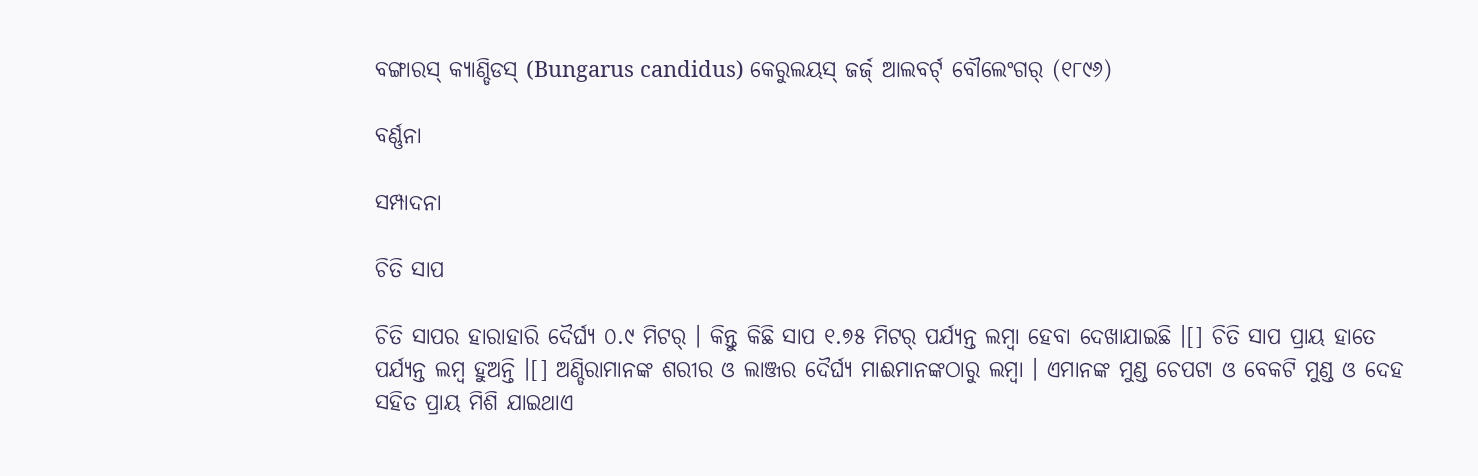ବଙ୍ଗାରସ୍ କ୍ୟାଣ୍ଡିଡସ୍ (Bungarus candidus) କେରୁଲୟସ୍ ଜର୍ଜ୍ ଆଲବର୍ଟ୍ ବୌଲେଂଗର୍ (୧୮୯୬)

ବର୍ଣ୍ଣନା

ସମ୍ପାଦନା

ଚିତି ସାପ

ଚିତି ସାପର ହାରାହାରି ଦୈର୍ଘ୍ୟ ୦.୯ ମିଟର୍ । କିନ୍ତୁ କିଛି ସାପ ୧.୭୫ ମିଟର୍ ପର୍ଯ୍ୟନ୍ତ ଲମ୍ବା ହେବା ଦେଖାଯାଇଛି ।[] ଚିତି ସାପ ପ୍ରାୟ ହାତେ ପର୍ଯ୍ୟନ୍ତ ଲମ୍ବ ହୁଅନ୍ତି ।[] ଅଣ୍ଡିରାମାନଙ୍କ ଶରୀର ଓ ଲାଞ୍ଜର ଦୈର୍ଘ୍ୟ ମାଈମାନଙ୍କଠାରୁ ଲମ୍ବା । ଏମାନଙ୍କ ମୁଣ୍ଡ ଚେପଟା ଓ ବେକଟି ମୁଣ୍ଡ ଓ ଦେହ ସହିତ ପ୍ରାୟ ମିଶି ଯାଇଥାଏ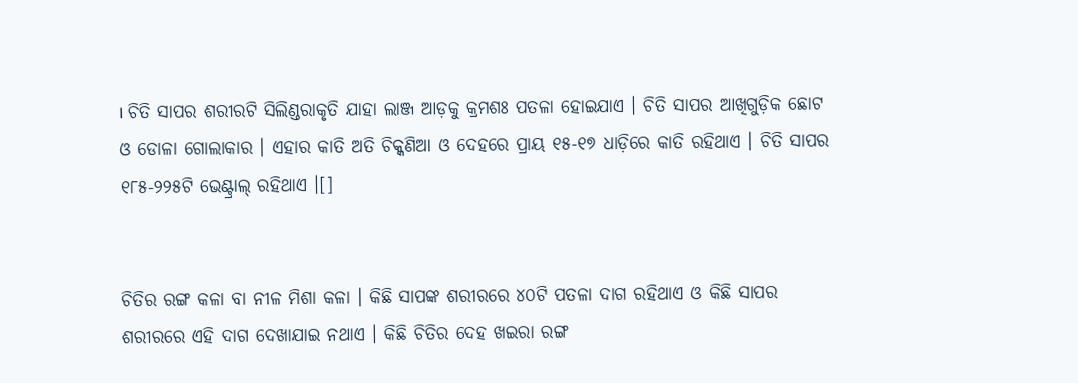। ଚିତି ସାପର ଶରୀରଟି ସିଲିଣ୍ଡରାକୃତି ଯାହା ଲାଞ୍ଜ ଆଡ଼କୁ କ୍ରମଶଃ ପତଳା ହୋଇଯାଏ । ଚିତି ସାପର ଆଖିଗୁଡ଼ିକ ଛୋଟ ଓ ଡୋଳା ଗୋଲାକାର । ଏହାର କାତି ଅତି ଚିକ୍କଣିଆ ଓ ଦେହରେ ପ୍ରାୟ ୧୫-୧୭ ଧାଡ଼ିରେ କାତି ରହିଥାଏ । ଚିତି ସାପର ୧୮୫-୨୨୫ଟି ଭେଣ୍ଟ୍ରାଲ୍ ରହିଥାଏ ।[]


ଚିତିର ରଙ୍ଗ କଳା ବା ନୀଳ ମିଶା କଳା । କିଛି ସାପଙ୍କ ଶରୀରରେ ୪୦ଟି ପତଳା ଦାଗ ରହିଥାଏ ଓ କିଛି ସାପର ଶରୀରରେ ଏହି ଦାଗ ଦେଖାଯାଇ ନଥାଏ । କିଛି ଚିତିର ଦେହ ଖଇରା ରଙ୍ଗ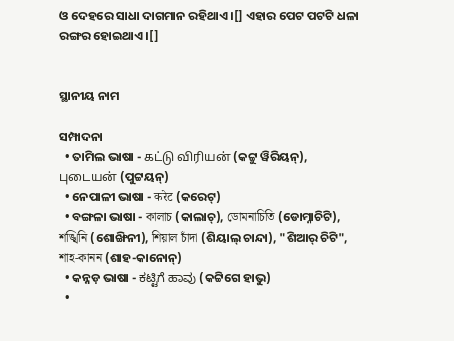ଓ ଦେହରେ ସାଧା ଦାଗମାନ ରହିଥାଏ ।[] ଏହାର ପେଟ ପଟଟି ଧଳା ରଙ୍ଗର ହୋଇଥାଏ ।[]


ସ୍ଥାନୀୟ ନାମ

ସମ୍ପାଦନା
  • ତାମିଲ ଭାଷା - கட்டு விரியன் (କଟ୍ଟୁ ୱିରିୟନ୍), புடையன் (ପୁଟ୍ଟୟନ୍)
  • ନେପାଳୀ ଭାଷା - करेट (କରେଟ୍)
  • ବଙ୍ଗଳା ଭାଷା - কালাচ (କାଲାଚ୍), ডোমনাচিতি (ଡୋମ୍ନାଚିଟି), শঙ্খিনি (ଶୋଙ୍ଖିନୀ), শিয়াল চাঁদা (ଶିୟାଲ୍ ଚାନ୍ଦା), "ଶିଆର୍ ଚିଟି", শাহ-কানন (ଶାହ-କାନୋନ୍)
  • କନ୍ନଡ଼ ଭାଷା - ಕಟ್ಟಿಗೆ ಹಾವು (କଟ୍ଟିଗେ ହାଭୁ)
  •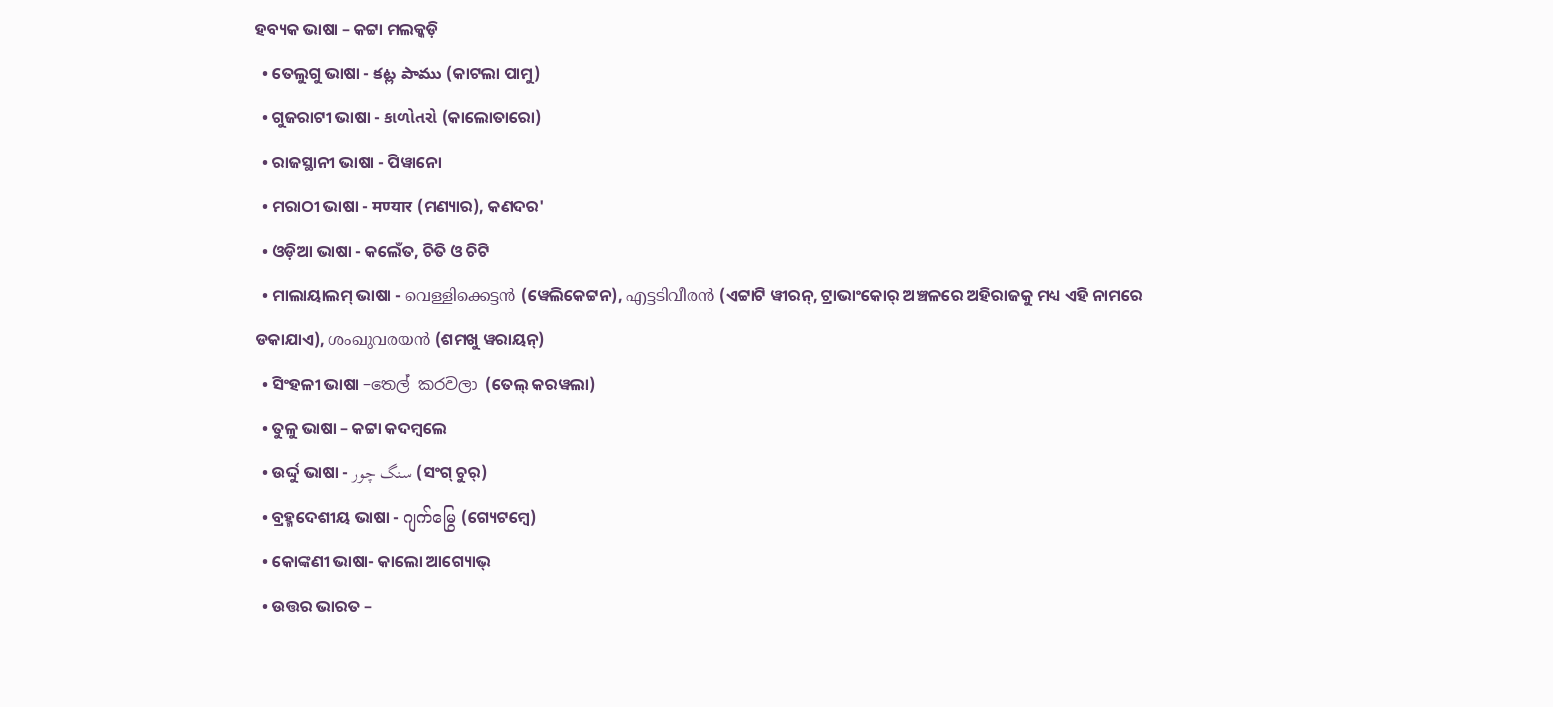ହବ୍ୟକ ଭାଷା – କଟ୍ଟା ମଲକ୍କଡ଼ି
  • ତେଲୁଗୁ ଭାଷା - కట్ల పాము (କାଟଲା ପାମୁ)
  • ଗୁଜରାଟୀ ଭାଷା - કાળોતરો (କାଲୋତାରୋ)
  • ରାଜସ୍ଥାନୀ ଭାଷା - ପିୱାନୋ
  • ମରାଠୀ ଭାଷା - मण्यार (ମଣ୍ୟାର), କଣଦର'
  • ଓଡ଼ିଆ ଭାଷା - କଲେଁତ, ଚିତି ଓ ଚିଟି
  • ମାଲାୟାଲମ୍ ଭାଷା - വെള്ളിക്കെട്ടൻ (ୱେଲିକେଟ୍ଟନ), എട്ടടിവീരൻ (ଏଟ୍ଟାଟି ୱୀରନ୍, ଟ୍ରାଭାଂକୋର୍ ଅଞ୍ଚଳରେ ଅହିରାଜକୁ ମଧ୍ୟ ଏହି ନାମରେ ଡକାଯାଏ), ശംഖുവരയൻ (ଶମଖୁ ୱରାୟନ୍)
  • ସିଂହଳୀ ଭାଷା –තෙල් කරවලා (ତେଲ୍ କରୱଲା)
  • ତୁଳୁ ଭାଷା – କଟ୍ଟା କଦମ୍ବଲେ
  • ଉର୍ଦ୍ଦୁ ଭାଷା - سنگ چور (ସଂଗ୍ ଚୁର୍)
  • ବ୍ରହ୍ମଦେଶୀୟ ଭାଷା - ဂျက်မြွေ (ଗ୍ୟେଟମ୍ବେ)
  • କୋଙ୍କଣୀ ଭାଷା- କାଲୋ ଆଗ୍ୟୋଭ୍
  • ଉତ୍ତର ଭାରତ –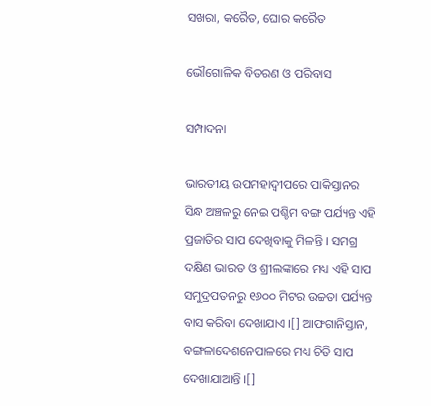ସଖରା, କରୈତ, ଘୋର କରୈତ

ଭୌଗୋଳିକ ବିତରଣ ଓ ପରିବାସ

ସମ୍ପାଦନା

ଭାରତୀୟ ଉପମହାଦ୍ୱୀପରେ ପାକିସ୍ତାନର ସିନ୍ଧ ଅଞ୍ଚଳରୁ ନେଇ ପଶ୍ଚିମ ବଙ୍ଗ ପର୍ଯ୍ୟନ୍ତ ଏହି ପ୍ରଜାତିର ସାପ ଦେଖିବାକୁ ମିଳନ୍ତି । ସମଗ୍ର ଦକ୍ଷିଣ ଭାରତ ଓ ଶ୍ରୀଲଙ୍କାରେ ମଧ୍ୟ ଏହି ସାପ ସମୁଦ୍ରପତନରୁ ୧୬୦୦ ମିଟର ଉଚ୍ଚତା ପର୍ଯ୍ୟନ୍ତ ବାସ କରିବା ଦେଖାଯାଏ ।[] ଆଫଗାନିସ୍ତାନ, ବଙ୍ଗଳାଦେଶନେପାଳରେ ମଧ୍ୟ ଚିତି ସାପ ଦେଖାଯାଆନ୍ତି ।[]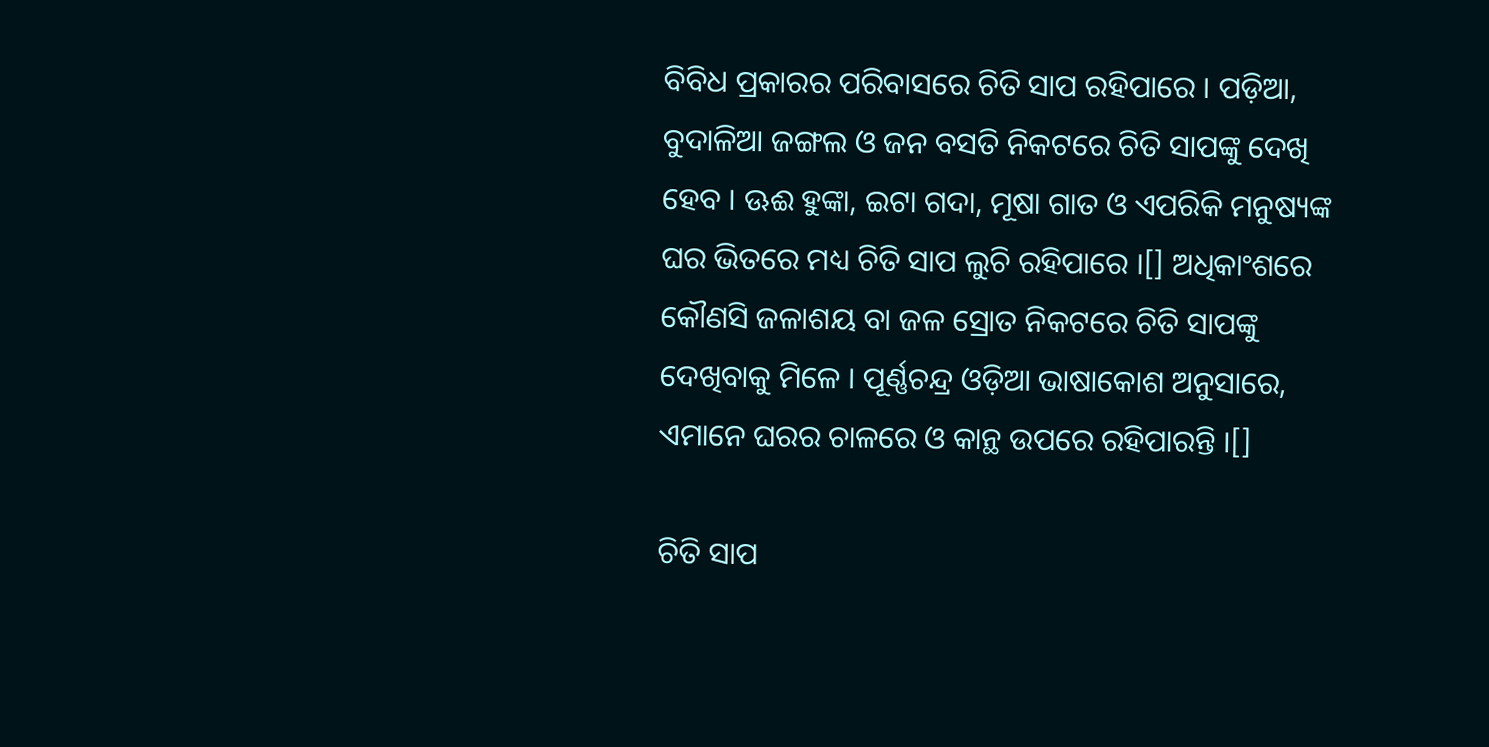ବିବିଧ ପ୍ରକାରର ପରିବାସରେ ଚିତି ସାପ ରହିପାରେ । ପଡ଼ିଆ, ବୁଦାଳିଆ ଜଙ୍ଗଲ ଓ ଜନ ବସତି ନିକଟରେ ଚିତି ସାପଙ୍କୁ ଦେଖି ହେବ । ଊଈ ହୁଙ୍କା, ଇଟା ଗଦା, ମୂଷା ଗାତ ଓ ଏପରିକି ମନୁଷ୍ୟଙ୍କ ଘର ଭିତରେ ମଧ୍ୟ ଚିତି ସାପ ଲୁଚି ରହିପାରେ ।[] ଅଧିକାଂଶରେ କୌଣସି ଜଳାଶୟ ବା ଜଳ ସ୍ରୋତ ନିକଟରେ ଚିତି ସାପଙ୍କୁ ଦେଖିବାକୁ ମିଳେ । ପୂର୍ଣ୍ଣଚନ୍ଦ୍ର ଓଡ଼ିଆ ଭାଷାକୋଶ ଅନୁସାରେ, ଏମାନେ ଘରର ଚାଳରେ ଓ କାନ୍ଥ ଉପରେ ରହିପାରନ୍ତି ।[]

ଚିତି ସାପ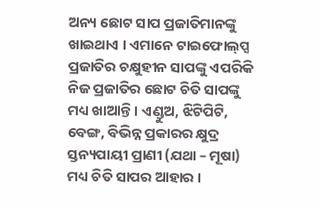ଅନ୍ୟ ଛୋଟ ସାପ ପ୍ରଜାତିମାନଙ୍କୁ ଖାଇଥାଏ । ଏମାନେ ଟାଇଫୋଲ୍‍ପ୍ସ ପ୍ରଜାତିର ଚକ୍ଷୁହୀନ ସାପଙ୍କୁ ଏପରିକି ନିଜ ପ୍ରଜାତିର ଛୋଟ ଚିତି ସାପଙ୍କୁ ମଧ୍ୟ ଖାଆନ୍ତି । ଏଣ୍ଡୁଅ, ଝିଟିପିଟି, ବେଙ୍ଗ, ବିଭିନ୍ନ ପ୍ରକାରର କ୍ଷୁଦ୍ର ସ୍ତନ୍ୟପାୟୀ ପ୍ରାଣୀ (ଯଥା – ମୂଷା) ମଧ୍ୟ ଚିତି ସାପର ଆହାର ।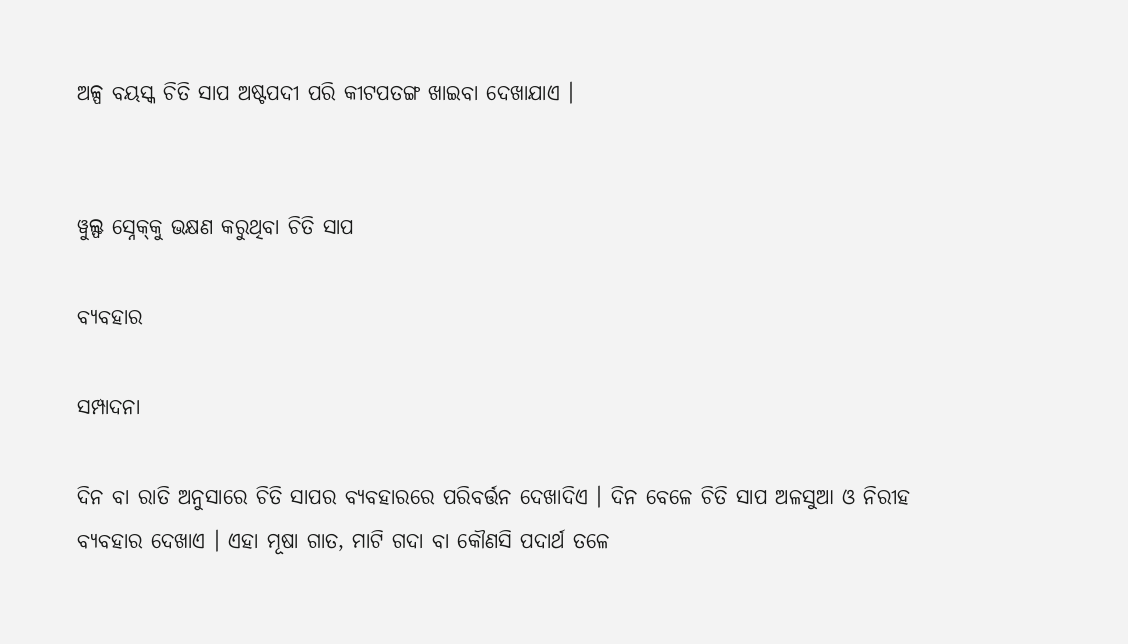ଅଳ୍ପ ବୟସ୍କ ଚିତି ସାପ ଅଷ୍ଟପଦୀ ପରି କୀଟପତଙ୍ଗ ଖାଇବା ଦେଖାଯାଏ ।


ୱୁଲ୍ଫ ସ୍ନେକ୍‍କୁ ଭକ୍ଷଣ କରୁଥିବା ଚିତି ସାପ

ବ୍ୟବହାର

ସମ୍ପାଦନା

ଦିନ ବା ରାତି ଅନୁସାରେ ଚିତି ସାପର ବ୍ୟବହାରରେ ପରିବର୍ତ୍ତନ ଦେଖାଦିଏ । ଦିନ ବେଳେ ଚିତି ସାପ ଅଳସୁଆ ଓ ନିରୀହ ବ୍ୟବହାର ଦେଖାଏ । ଏହା ମୂଷା ଗାତ, ମାଟି ଗଦା ବା କୌଣସି ପଦାର୍ଥ ତଳେ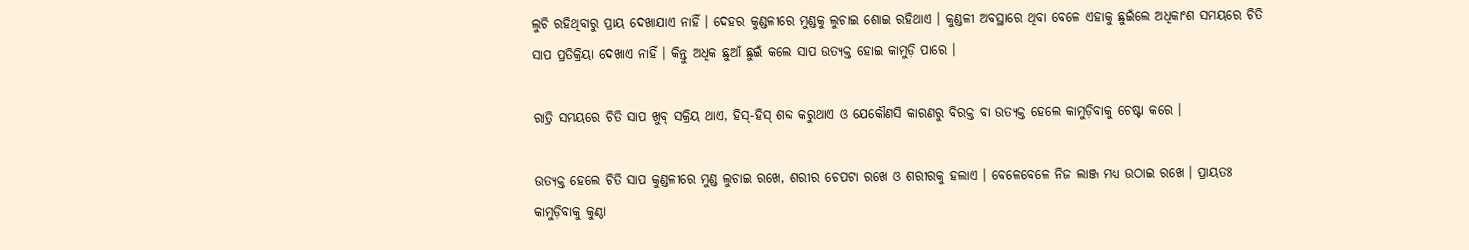ଲୁଚି ରହିଥିବାରୁ ପ୍ରାୟ ଦେଖାଯାଏ ନାହିଁ । ଦେହର କୁଣ୍ଡଳୀରେ ମୁଣ୍ଡକୁ ଲୁଚାଇ ଶୋଇ ରହିଥାଏ । କୁଣ୍ଡଳୀ ଅବସ୍ଥାରେ ଥିବା ବେଳେ ଏହାକୁ ଛୁଇଁଲେ ଅଧିକାଂଶ ସମୟରେ ଚିତି ସାପ ପ୍ରତିକ୍ରିୟା ଦେଖାଏ ନାହିଁ । କିନ୍ତୁ ଅଧିକ ଛୁଆଁ ଛୁଇଁ କଲେ ସାପ ଉତ୍ୟକ୍ତ ହୋଇ କାମୁଡ଼ି ପାରେ ।

ରାତ୍ରି ସମୟରେ ଚିତି ସାପ ଖୁବ୍ ସକ୍ରିୟ ଥାଏ, ହିସ୍-ହିସ୍ ଶବ୍ଦ କରୁଥାଏ ଓ ଯେକୌଣସି କାରଣରୁ ବିରକ୍ତ ବା ଉତ୍ୟକ୍ତ ହେଲେ କାମୁଡ଼ିବାକୁ ଚେଷ୍ଟା କରେ ।

ଉତ୍ୟକ୍ତ ହେଲେ ଚିତି ସାପ କୁଣ୍ଡଳୀରେ ମୁଣ୍ଡ ଲୁଚାଇ ରଖେ, ଶରୀର ଚେପଟା ରଖେ ଓ ଶରୀରକୁ ହଲାଏ । ବେଳେବେଳେ ନିଜ ଲାଞ୍ଜ ମଧ୍ୟ ଉଠାଇ ରଖେ । ପ୍ରାୟତଃ କାମୁଡ଼ିବାକୁ କୁଣ୍ଠା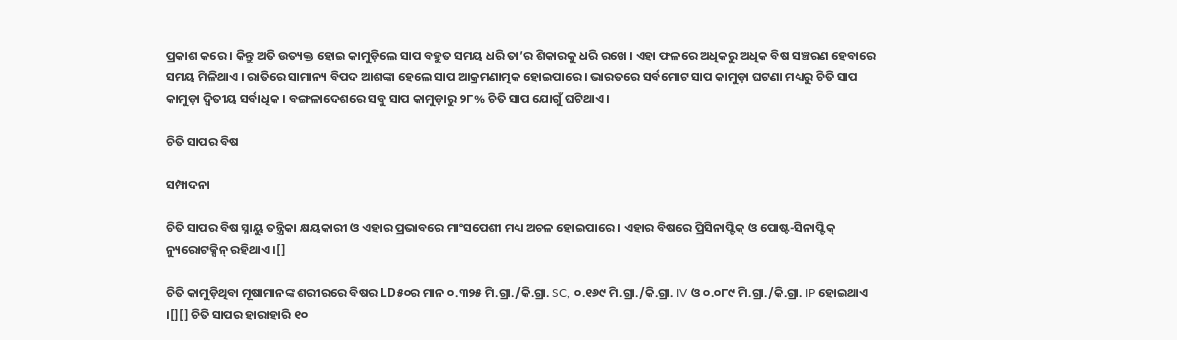ପ୍ରକାଶ କରେ । କିନ୍ତୁ ଅତି ଉତ୍ୟକ୍ତ ହୋଇ କାମୁଡ଼ିଲେ ସାପ ବହୁତ ସମୟ ଧରି ତା’ର ଶିକାରକୁ ଧରି ରଖେ । ଏହା ଫଳରେ ଅଧିକରୁ ଅଧିକ ବିଷ ସଞ୍ଚରଣ ହେବାରେ ସମୟ ମିଳିଥାଏ । ରାତିରେ ସାମାନ୍ୟ ବିପଦ ଆଶଙ୍କା ହେଲେ ସାପ ଆକ୍ରମଣାତ୍ମକ ହୋଇପାରେ । ଭାରତରେ ସର୍ବମୋଟ ସାପ କାମୁଡ଼ା ଘଟଣା ମଧ୍ୟରୁ ଚିତି ସାପ କାମୁଡ଼ା ଦ୍ୱିତୀୟ ସର୍ବାଧିକ । ବଙ୍ଗଳାଦେଶରେ ସବୁ ସାପ କାମୁଡ଼ାରୁ ୨୮% ଚିତି ସାପ ଯୋଗୁଁ ଘଟିଥାଏ ।

ଚିତି ସାପର ବିଷ

ସମ୍ପାଦନା

ଚିତି ସାପର ବିଷ ସ୍ନାୟୁ ତନ୍ତ୍ରିକା କ୍ଷୟକାରୀ ଓ ଏହାର ପ୍ରଭାବରେ ମାଂସପେଶୀ ମଧ୍ୟ ଅଚଳ ହୋଇପାରେ । ଏହାର ବିଷରେ ପ୍ରିସିନାପ୍ଟିକ୍ ଓ ପୋଷ୍ଟ-ସିନାପ୍ଟିକ୍ ନ୍ୟୁରୋଟକ୍ସିନ୍ ରହିଥାଏ ।[]

ଚିତି କାମୁଡ଼ିଥିବା ମୂଷାମାନଙ୍କ ଶରୀରରେ ବିଷର LD୫୦ର ମାନ ୦.୩୨୫ ମି.ଗ୍ରା./କି.ଗ୍ରା. SC, ୦.୧୬୯ ମି.ଗ୍ରା./କି.ଗ୍ରା. IV ଓ ୦.୦୮୯ ମି.ଗ୍ରା./କି.ଗ୍ରା. IP ହୋଇଥାଏ ।[][] ଚିତି ସାପର ହାରାହାରି ୧୦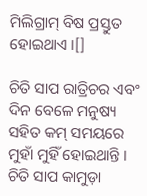ମିଲିଗ୍ରାମ୍ ବିଷ ପ୍ରସ୍ତୁତ ହୋଇଥାଏ ।[]

ଚିତି ସାପ ରାତ୍ରିଚର ଏବଂ ଦିନ ବେଳେ ମନୁଷ୍ୟ ସହିତ କମ୍ ସମୟରେ ମୁହାଁ ମୁହିଁ ହୋଇଥାନ୍ତି । ଚିତି ସାପ କାମୁଡ଼ା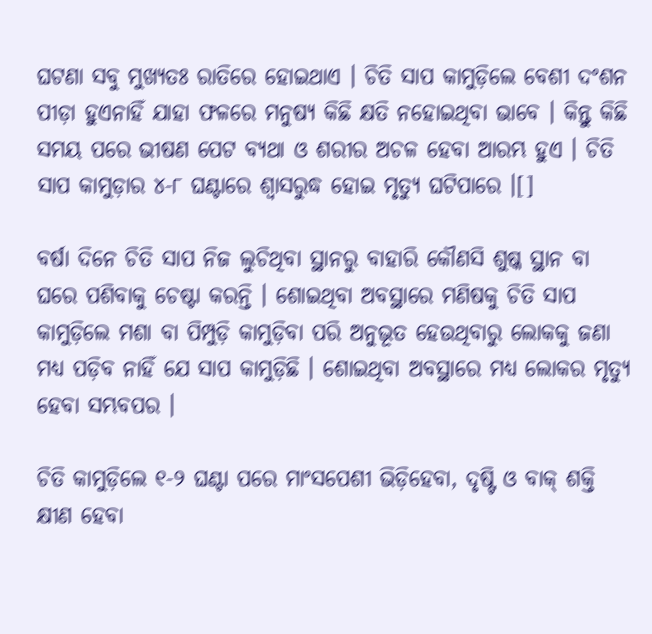ଘଟଣା ସବୁ ମୁଖ୍ୟତଃ ରାତିରେ ହୋଇଥାଏ । ଚିତି ସାପ କାମୁଡ଼ିଲେ ବେଶୀ ଦଂଶନ ପୀଡ଼ା ହୁଏନାହିଁ ଯାହା ଫଳରେ ମନୁଷ୍ୟ କିଛି କ୍ଷତି ନହୋଇଥିବା ଭାବେ । କିନ୍ତୁ କିଛି ସମୟ ପରେ ଭୀଷଣ ପେଟ ବ୍ୟଥା ଓ ଶରୀର ଅଚଳ ହେବା ଆରମ୍ଭ ହୁଏ । ଚିତି ସାପ କାମୁଡ଼ାର ୪-୮ ଘଣ୍ଟାରେ ଶ୍ୱାସରୁଦ୍ଧ ହୋଇ ମୃତ୍ୟୁ ଘଟିପାରେ ।[]

ବର୍ଷା ଦିନେ ଚିତି ସାପ ନିଜ ଲୁଚିଥିବା ସ୍ଥାନରୁ ବାହାରି କୌଣସି ଶୁଷ୍କ ସ୍ଥାନ ବା ଘରେ ପଶିବାକୁ ଚେଷ୍ଟା କରନ୍ତି । ଶୋଇଥିବା ଅବସ୍ଥାରେ ମଣିଷକୁ ଚିତି ସାପ କାମୁଡ଼ିଲେ ମଶା ବା ପିମ୍ପୁଡ଼ି କାମୁଡ଼ିବା ପରି ଅନୁଭୂତ ହେଉଥିବାରୁ ଲୋକକୁ ଜଣା ମଧ୍ୟ ପଡ଼ିବ ନାହିଁ ଯେ ସାପ କାମୁଡ଼ିଛି । ଶୋଇଥିବା ଅବସ୍ଥାରେ ମଧ୍ୟ ଲୋକର ମୃତ୍ୟୁ ହେବା ସମ୍ଭବପର ।

ଚିତି କାମୁଡ଼ିଲେ ୧-୨ ଘଣ୍ଟା ପରେ ମାଂସପେଶୀ ଭିଡ଼ିହେବା, ଦୃଷ୍ଟି ଓ ବାକ୍ ଶକ୍ତି କ୍ଷୀଣ ହେବା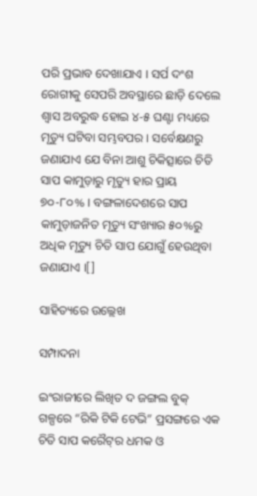ପରି ପ୍ରଭାବ ଦେଖାଯାଏ । ସର୍ପ ଦଂଶ ରୋଗୀକୁ ସେପରି ଅବସ୍ଥାରେ ଛାଡ଼ି ଦେଲେ ଶ୍ୱାସ ଅବରୁଦ୍ଧ ହୋଇ ୪-୫ ଘଣ୍ଟା ମଧ୍ୟରେ ମୃତ୍ୟୁ ଘଟିବା ସମ୍ଭବପର । ସର୍ବେକ୍ଷଣରୁ ଜଣାଯାଏ ଯେ ବିନା ଆଶୁ ଚିକିତ୍ସାରେ ଚିତି ସାପ କାମୁଡ଼ାରୁ ମୃତ୍ୟୁ ହାର ପ୍ରାୟ ୭୦-୮୦% । ବଙ୍ଗଳାଦେଶରେ ସାପ କାମୁଡ଼ାଜନିତ ମୃତ୍ୟୁ ସଂଖ୍ୟାର ୫୦%ରୁ ଅଧିକ ମୃତ୍ୟୁ ଚିତି ସାପ ଯୋଗୁଁ ହେଉଥିବା ଜଣାଯାଏ ।[]

ସାହିତ୍ୟରେ ଉଲ୍ଲେଖ

ସମ୍ପାଦନା

ଇଂରାଜୀରେ ଲିଖିତ ଦ ଜଙ୍ଗଲ ବୁକ୍ ଗଳ୍ପରେ “ରିକି ଟିକି ଟେଭି” ପ୍ରସଙ୍ଗରେ ଏକ ଚିତି ସାପ କରୈଟ୍‍ର ଧମକ ଓ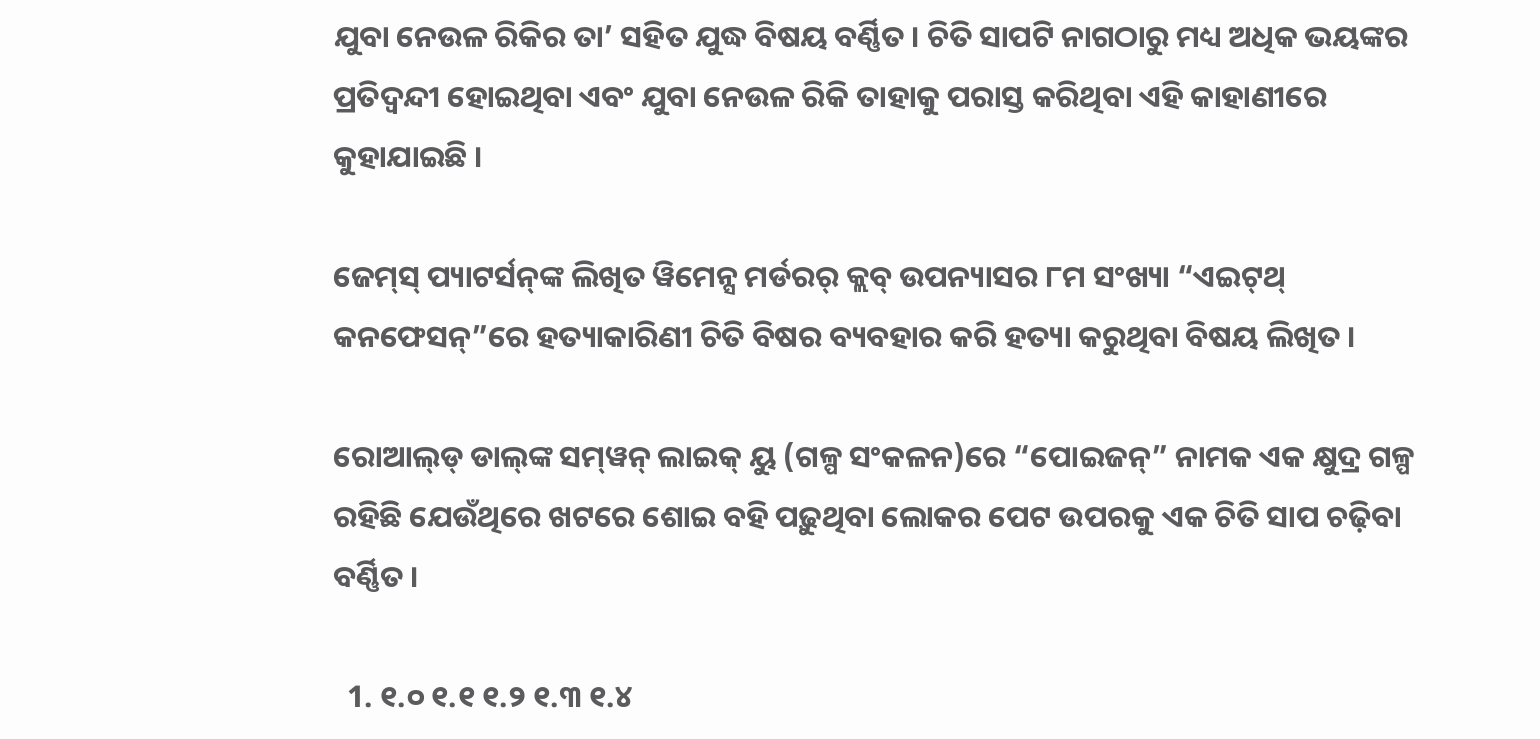ଯୁବା ନେଉଳ ରିକିର ତା’ ସହିତ ଯୁଦ୍ଧ ବିଷୟ ବର୍ଣ୍ଣିତ । ଚିତି ସାପଟି ନାଗଠାରୁ ମଧ୍ୟ ଅଧିକ ଭୟଙ୍କର ପ୍ରତିଦ୍ୱନ୍ଦୀ ହୋଇଥିବା ଏବଂ ଯୁବା ନେଉଳ ରିକି ତାହାକୁ ପରାସ୍ତ କରିଥିବା ଏହି କାହାଣୀରେ କୁହାଯାଇଛି ।

ଜେମ୍‍ସ୍ ପ୍ୟାଟର୍ସନ୍‍ଙ୍କ ଲିଖିତ ୱିମେନ୍ସ ମର୍ଡରର୍ କ୍ଲବ୍ ଉପନ୍ୟାସର ୮ମ ସଂଖ୍ୟା “ଏଇଟ୍‍ଥ୍ କନଫେସନ୍”ରେ ହତ୍ୟାକାରିଣୀ ଚିତି ବିଷର ବ୍ୟବହାର କରି ହତ୍ୟା କରୁଥିବା ବିଷୟ ଲିଖିତ ।

ରୋଆଲ୍‍ଡ୍ ଡାଲ୍‍ଙ୍କ ସମ୍‍ୱନ୍ ଲାଇକ୍ ୟୁ (ଗଳ୍ପ ସଂକଳନ)ରେ “ପୋଇଜନ୍” ନାମକ ଏକ କ୍ଷୁଦ୍ର ଗଳ୍ପ ରହିଛି ଯେଉଁଥିରେ ଖଟରେ ଶୋଇ ବହି ପଢ଼ୁଥିବା ଲୋକର ପେଟ ଉପରକୁ ଏକ ଚିତି ସାପ ଚଢ଼ିବା ବର୍ଣ୍ଣିତ ।

  1. ୧.୦ ୧.୧ ୧.୨ ୧.୩ ୧.୪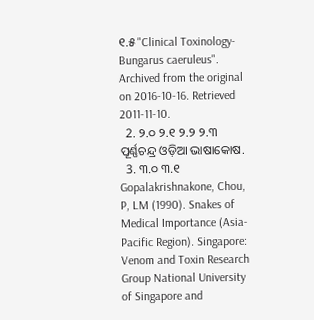୧.୫ "Clinical Toxinology-Bungarus caeruleus". Archived from the original on 2016-10-16. Retrieved 2011-11-10.
  2. ୨.୦ ୨.୧ ୨.୨ ୨.୩ ପୂର୍ଣ୍ଣଚନ୍ଦ୍ର ଓଡ଼ିଆ ଭାଷାକୋଷ.
  3. ୩.୦ ୩.୧ Gopalakrishnakone, Chou, P, LM (1990). Snakes of Medical Importance (Asia-Pacific Region). Singapore: Venom and Toxin Research Group National University of Singapore and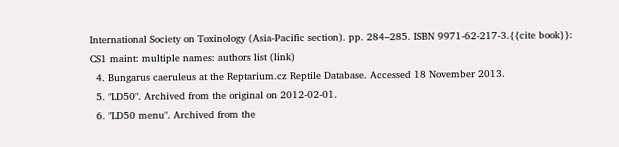International Society on Toxinology (Asia-Pacific section). pp. 284–285. ISBN 9971-62-217-3.{{cite book}}: CS1 maint: multiple names: authors list (link)
  4. Bungarus caeruleus at the Reptarium.cz Reptile Database. Accessed 18 November 2013.
  5. "LD50". Archived from the original on 2012-02-01.
  6. "LD50 menu". Archived from the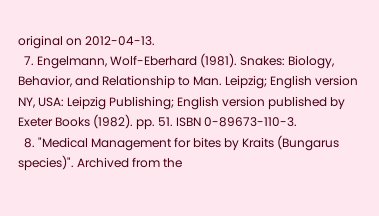original on 2012-04-13.
  7. Engelmann, Wolf-Eberhard (1981). Snakes: Biology, Behavior, and Relationship to Man. Leipzig; English version NY, USA: Leipzig Publishing; English version published by Exeter Books (1982). pp. 51. ISBN 0-89673-110-3.
  8. "Medical Management for bites by Kraits (Bungarus species)". Archived from the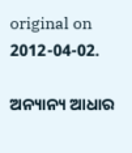original on 2012-04-02.

ଅନ୍ୟାନ୍ୟ ଆଧାର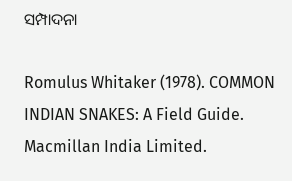ସମ୍ପାଦନା

Romulus Whitaker (1978). COMMON INDIAN SNAKES: A Field Guide. Macmillan India Limited.